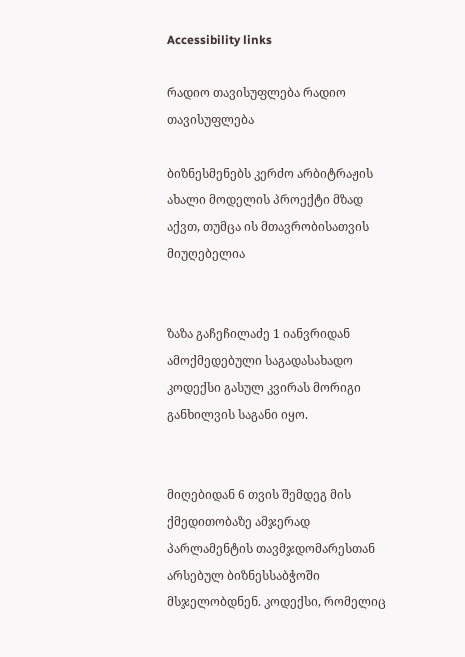Accessibility links

რადიო თავისუფლება რადიო თავისუფლება

ბიზნესმენებს კერძო არბიტრაჟის ახალი მოდელის პროექტი მზად აქვთ, თუმცა ის მთავრობისათვის მიუღებელია


ზაზა გაჩეჩილაძე 1 იანვრიდან ამოქმედებული საგადასახადო კოდექსი გასულ კვირას მორიგი განხილვის საგანი იყო.


მიღებიდან 6 თვის შემდეგ მის ქმედითობაზე ამჯერად პარლამენტის თავმჯდომარესთან არსებულ ბიზნესსაბჭოში მსჯელობდნენ. კოდექსი, რომელიც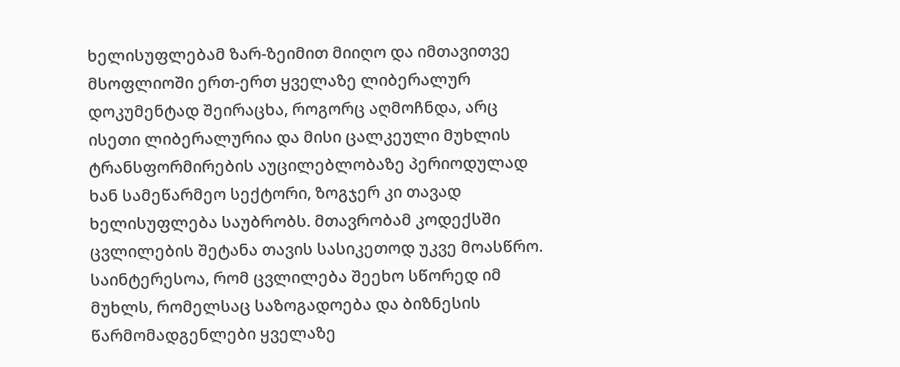ხელისუფლებამ ზარ-ზეიმით მიიღო და იმთავითვე მსოფლიოში ერთ-ერთ ყველაზე ლიბერალურ დოკუმენტად შეირაცხა, როგორც აღმოჩნდა, არც ისეთი ლიბერალურია და მისი ცალკეული მუხლის ტრანსფორმირების აუცილებლობაზე პერიოდულად ხან სამეწარმეო სექტორი, ზოგჯერ კი თავად ხელისუფლება საუბრობს. მთავრობამ კოდექსში ცვლილების შეტანა თავის სასიკეთოდ უკვე მოასწრო. საინტერესოა, რომ ცვლილება შეეხო სწორედ იმ მუხლს, რომელსაც საზოგადოება და ბიზნესის წარმომადგენლები ყველაზე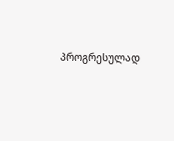პროგრესულად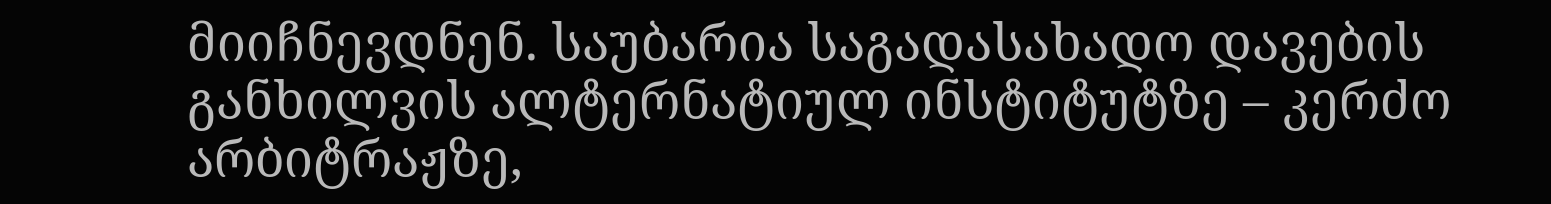მიიჩნევდნენ. საუბარია საგადასახადო დავების განხილვის ალტერნატიულ ინსტიტუტზე – კერძო არბიტრაჟზე,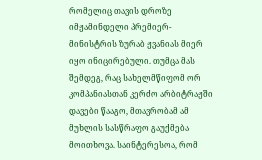რომელიც თავის დროზე იმჟამინდელი პრემიერ-მინისტრის ზურაბ ჟვანიას მიერ იყო ინიცირებული. თუმცა მას შემდეგ, რაც სახელმწიფომ ორ კომპანიასთან კერძო არბიტრაჟში დავები წააგო, მთავრობამ ამ მუხლის სასწრაფო გაუქმება მოითხოვა. საინტერესოა, რომ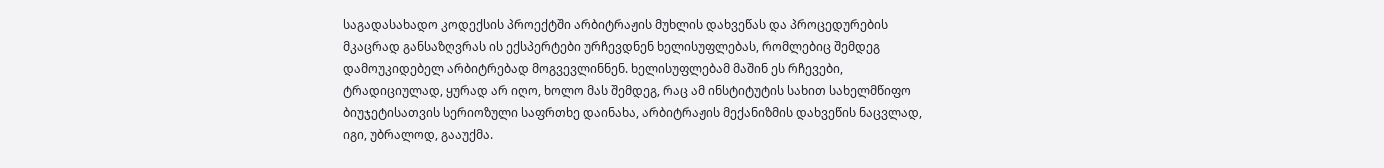საგადასახადო კოდექსის პროექტში არბიტრაჟის მუხლის დახვეწას და პროცედურების მკაცრად განსაზღვრას ის ექსპერტები ურჩევდნენ ხელისუფლებას, რომლებიც შემდეგ დამოუკიდებელ არბიტრებად მოგვევლინნენ. ხელისუფლებამ მაშინ ეს რჩევები, ტრადიციულად, ყურად არ იღო, ხოლო მას შემდეგ, რაც ამ ინსტიტუტის სახით სახელმწიფო ბიუჯეტისათვის სერიოზული საფრთხე დაინახა, არბიტრაჟის მექანიზმის დახვეწის ნაცვლად, იგი, უბრალოდ, გააუქმა.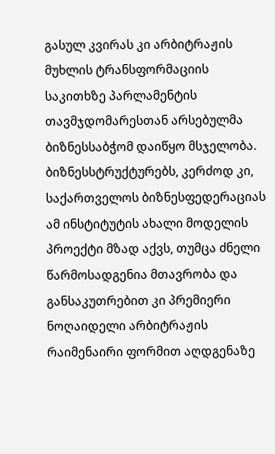გასულ კვირას კი არბიტრაჟის მუხლის ტრანსფორმაციის საკითხზე პარლამენტის თავმჯდომარესთან არსებულმა ბიზნესსაბჭომ დაიწყო მსჯელობა. ბიზნესსტრუქტურებს, კერძოდ კი, საქართველოს ბიზნესფედერაციას ამ ინსტიტუტის ახალი მოდელის პროექტი მზად აქვს, თუმცა ძნელი წარმოსადგენია მთავრობა და განსაკუთრებით კი პრემიერი ნოღაიდელი არბიტრაჟის რაიმენაირი ფორმით აღდგენაზე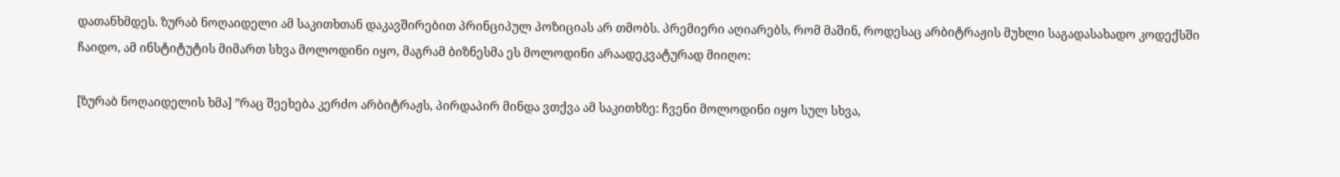დათანხმდეს. ზურაბ ნოღაიდელი ამ საკითხთან დაკავშირებით პრინციპულ პოზიციას არ თმობს. პრემიერი აღიარებს, რომ მაშინ, როდესაც არბიტრაჟის მუხლი საგადასახადო კოდექსში ჩაიდო, ამ ინსტიტუტის მიმართ სხვა მოლოდინი იყო, მაგრამ ბიზნესმა ეს მოლოდინი არაადეკვატურად მიიღო:

[ზურაბ ნოღაიდელის ხმა] ”რაც შეეხება კერძო არბიტრაჟს, პირდაპირ მინდა ვთქვა ამ საკითხზე: ჩვენი მოლოდინი იყო სულ სხვა,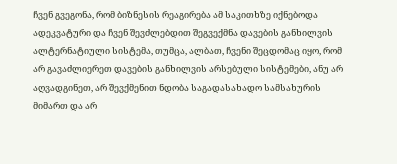ჩვენ გვეგონა, რომ ბიზნესის რეაგირება ამ საკითხზე იქნებოდა ადეკვატური და ჩვენ შევძლებდით შეგვექმნა დავების განხილვის ალტერნატიული სისტემა, თუმცა, ალბათ, ჩვენი შეცდომაც იყო, რომ არ გავაძლიერეთ დავების განხილვის არსებული სისტემები, ანუ არ აღვადგინეთ, არ შევქმენით ნდობა საგადასახადო სამსახურის მიმართ და არ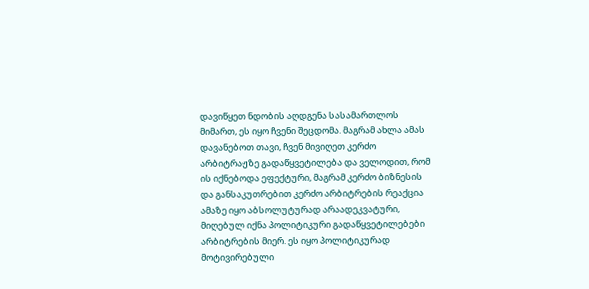დავიწყეთ ნდობის აღდგენა სასამართლოს მიმართ, ეს იყო ჩვენი შეცდომა. მაგრამ ახლა ამას დავანებოთ თავი, ჩვენ მივიღეთ კერძო არბიტრაჟზე გადაწყვეტილება და ველოდით, რომ ის იქნებოდა ეფექტური, მაგრამ კერძო ბიზნესის და განსაკუთრებით კერძო არბიტრების რეაქცია ამაზე იყო აბსოლუტურად არაადეკვატური, მიღებულ იქნა პოლიტიკური გადაწყვეტილებები არბიტრების მიერ. ეს იყო პოლიტიკურად მოტივირებული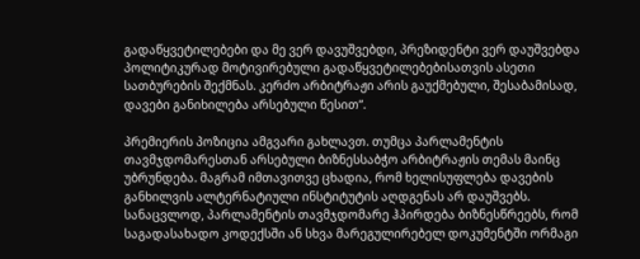გადაწყვეტილებები და მე ვერ დავუშვებდი, პრეზიდენტი ვერ დაუშვებდა პოლიტიკურად მოტივირებული გადაწყვეტილებებისათვის ასეთი სათბურების შექმნას. კერძო არბიტრაჟი არის გაუქმებული, შესაბამისად, დავები განიხილება არსებული წესით”.

პრემიერის პოზიცია ამგვარი გახლავთ. თუმცა პარლამენტის თავმჯდომარესთან არსებული ბიზნესსაბჭო არბიტრაჟის თემას მაინც უბრუნდება. მაგრამ იმთავითვე ცხადია, რომ ხელისუფლება დავების განხილვის ალტერნატიული ინსტიტუტის აღდგენას არ დაუშვებს. სანაცვლოდ, პარლამენტის თავმჯდომარე ჰპირდება ბიზნესწრეებს, რომ საგადასახადო კოდექსში ან სხვა მარეგულირებელ დოკუმენტში ორმაგი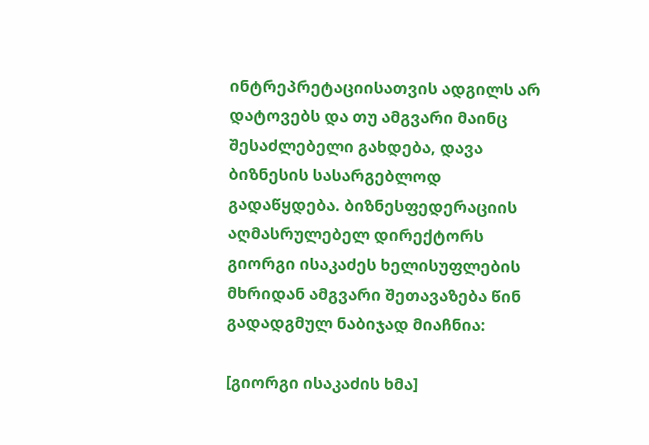ინტრეპრეტაციისათვის ადგილს არ დატოვებს და თუ ამგვარი მაინც შესაძლებელი გახდება, დავა ბიზნესის სასარგებლოდ გადაწყდება. ბიზნესფედერაციის აღმასრულებელ დირექტორს გიორგი ისაკაძეს ხელისუფლების მხრიდან ამგვარი შეთავაზება წინ გადადგმულ ნაბიჯად მიაჩნია:

[გიორგი ისაკაძის ხმა]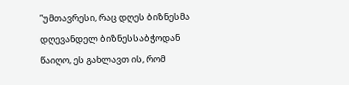”უმთავრესი, რაც დღეს ბიზნესმა დღევანდელ ბიზნესსაბჭოდან წაიღო, ეს გახლავთ ის, რომ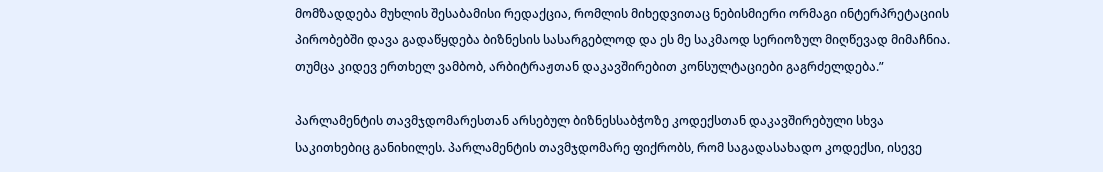მომზადდება მუხლის შესაბამისი რედაქცია, რომლის მიხედვითაც ნებისმიერი ორმაგი ინტერპრეტაციის პირობებში დავა გადაწყდება ბიზნესის სასარგებლოდ და ეს მე საკმაოდ სერიოზულ მიღწევად მიმაჩნია. თუმცა კიდევ ერთხელ ვამბობ, არბიტრაჟთან დაკავშირებით კონსულტაციები გაგრძელდება.”

პარლამენტის თავმჯდომარესთან არსებულ ბიზნესსაბჭოზე კოდექსთან დაკავშირებული სხვა საკითხებიც განიხილეს. პარლამენტის თავმჯდომარე ფიქრობს, რომ საგადასახადო კოდექსი, ისევე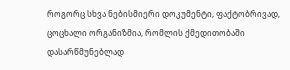როგორც სხვა ნებისმიერი დოკუმენტი, ფაქტობრივად, ცოცხალი ორგანიზმია, რომლის ქმედითობაში დასარწმუნებლად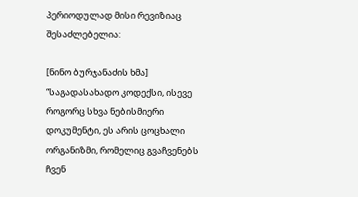პერიოდულად მისი რევიზიაც შესაძლებელია:

[ნინო ბურჯანაძის ხმა] “საგადასახადო კოდექსი, ისევე როგორც სხვა ნებისმიერი დოკუმენტი, ეს არის ცოცხალი ორგანიზმი, რომელიც გვაჩვენებს ჩვენ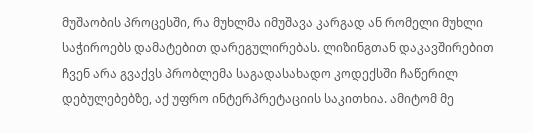მუშაობის პროცესში, რა მუხლმა იმუშავა კარგად ან რომელი მუხლი საჭიროებს დამატებით დარეგულირებას. ლიზინგთან დაკავშირებით ჩვენ არა გვაქვს პრობლემა საგადასახადო კოდექსში ჩაწერილ დებულებებზე, აქ უფრო ინტერპრეტაციის საკითხია. ამიტომ მე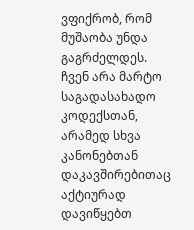ვფიქრობ, რომ მუშაობა უნდა გაგრძელდეს. ჩვენ არა მარტო საგადასახადო კოდექსთან, არამედ სხვა კანონებთან დაკავშირებითაც აქტიურად დავიწყებთ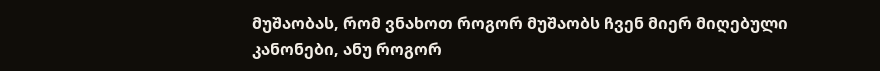მუშაობას, რომ ვნახოთ როგორ მუშაობს ჩვენ მიერ მიღებული კანონები, ანუ როგორ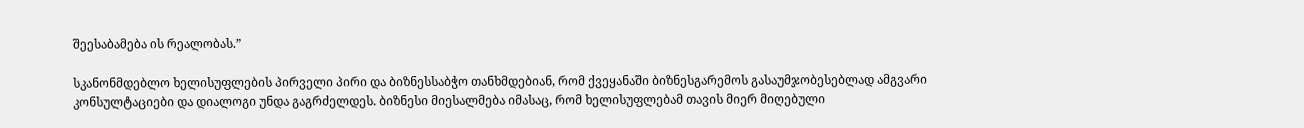შეესაბამება ის რეალობას.”

სკანონმდებლო ხელისუფლების პირველი პირი და ბიზნესსაბჭო თანხმდებიან, რომ ქვეყანაში ბიზნესგარემოს გასაუმჯობესებლად ამგვარი კონსულტაციები და დიალოგი უნდა გაგრძელდეს. ბიზნესი მიესალმება იმასაც, რომ ხელისუფლებამ თავის მიერ მიღებული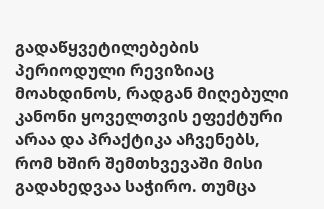გადაწყვეტილებების პერიოდული რევიზიაც მოახდინოს, რადგან მიღებული კანონი ყოველთვის ეფექტური არაა და პრაქტიკა აჩვენებს, რომ ხშირ შემთხვევაში მისი გადახედვაა საჭირო. თუმცა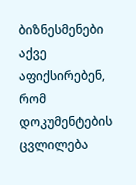ბიზნესმენები აქვე აფიქსირებენ, რომ დოკუმენტების ცვლილება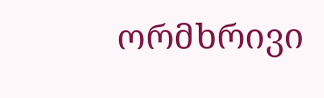ორმხრივი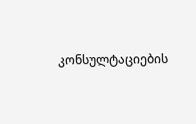კონსულტაციების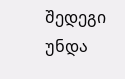შედეგი უნდა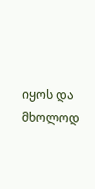იყოს და მხოლოდ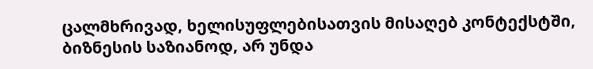ცალმხრივად, ხელისუფლებისათვის მისაღებ კონტექსტში, ბიზნესის საზიანოდ, არ უნდა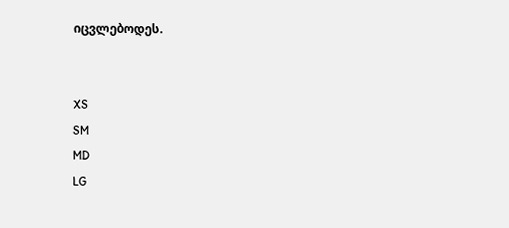იცვლებოდეს.


XS
SM
MD
LG